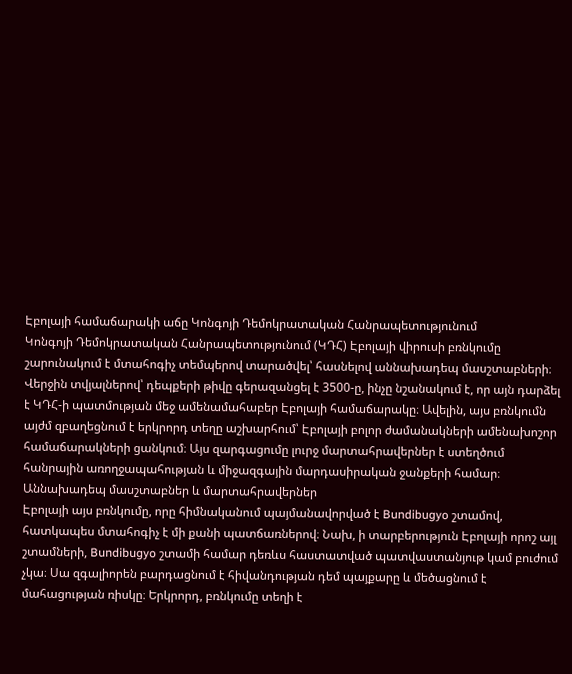Էբոլայի համաճարակի աճը Կոնգոյի Դեմոկրատական Հանրապետությունում
Կոնգոյի Դեմոկրատական Հանրապետությունում (ԿԴՀ) Էբոլայի վիրուսի բռնկումը շարունակում է մտահոգիչ տեմպերով տարածվել՝ հասնելով աննախադեպ մասշտաբների։ Վերջին տվյալներով՝ դեպքերի թիվը գերազանցել է 3500-ը, ինչը նշանակում է, որ այն դարձել է ԿԴՀ-ի պատմության մեջ ամենամահաբեր Էբոլայի համաճարակը։ Ավելին, այս բռնկումն այժմ զբաղեցնում է երկրորդ տեղը աշխարհում՝ Էբոլայի բոլոր ժամանակների ամենախոշոր համաճարակների ցանկում։ Այս զարգացումը լուրջ մարտահրավերներ է ստեղծում հանրային առողջապահության և միջազգային մարդասիրական ջանքերի համար։
Աննախադեպ մասշտաբներ և մարտահրավերներ
Էբոլայի այս բռնկումը, որը հիմնականում պայմանավորված է Bundibugyo շտամով, հատկապես մտահոգիչ է մի քանի պատճառներով։ Նախ, ի տարբերություն Էբոլայի որոշ այլ շտամների, Bundibugyo շտամի համար դեռևս հաստատված պատվաստանյութ կամ բուժում չկա։ Սա զգալիորեն բարդացնում է հիվանդության դեմ պայքարը և մեծացնում է մահացության ռիսկը։ Երկրորդ, բռնկումը տեղի է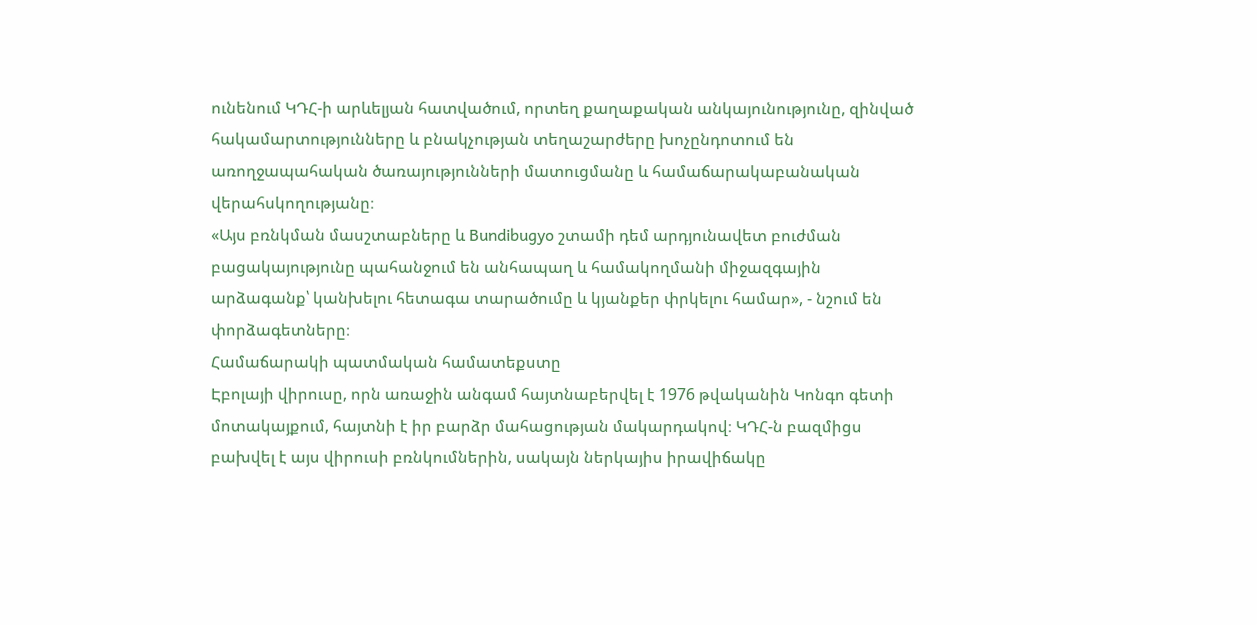ունենում ԿԴՀ-ի արևելյան հատվածում, որտեղ քաղաքական անկայունությունը, զինված հակամարտությունները և բնակչության տեղաշարժերը խոչընդոտում են առողջապահական ծառայությունների մատուցմանը և համաճարակաբանական վերահսկողությանը։
«Այս բռնկման մասշտաբները և Bundibugyo շտամի դեմ արդյունավետ բուժման բացակայությունը պահանջում են անհապաղ և համակողմանի միջազգային արձագանք՝ կանխելու հետագա տարածումը և կյանքեր փրկելու համար», - նշում են փորձագետները։
Համաճարակի պատմական համատեքստը
Էբոլայի վիրուսը, որն առաջին անգամ հայտնաբերվել է 1976 թվականին Կոնգո գետի մոտակայքում, հայտնի է իր բարձր մահացության մակարդակով։ ԿԴՀ-ն բազմիցս բախվել է այս վիրուսի բռնկումներին, սակայն ներկայիս իրավիճակը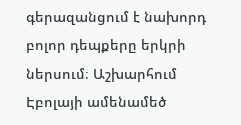գերազանցում է նախորդ բոլոր դեպքերը երկրի ներսում։ Աշխարհում Էբոլայի ամենամեծ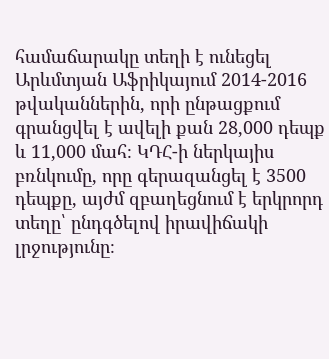համաճարակը տեղի է ունեցել Արևմտյան Աֆրիկայում 2014-2016 թվականներին, որի ընթացքում գրանցվել է ավելի քան 28,000 դեպք և 11,000 մահ։ ԿԴՀ-ի ներկայիս բռնկումը, որը գերազանցել է 3500 դեպքը, այժմ զբաղեցնում է երկրորդ տեղը՝ ընդգծելով իրավիճակի լրջությունը։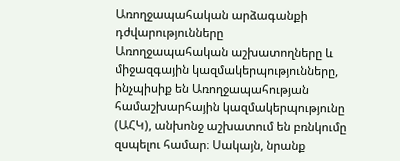Առողջապահական արձագանքի դժվարությունները
Առողջապահական աշխատողները և միջազգային կազմակերպությունները, ինչպիսիք են Առողջապահության համաշխարհային կազմակերպությունը (ԱՀԿ), անխոնջ աշխատում են բռնկումը զսպելու համար։ Սակայն, նրանք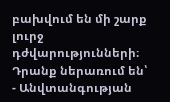բախվում են մի շարք լուրջ դժվարությունների։ Դրանք ներառում են՝
- Անվտանգության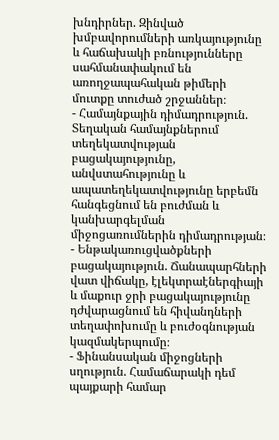խնդիրներ. Զինված խմբավորումների առկայությունը և հաճախակի բռնությունները սահմանափակում են առողջապահական թիմերի մուտքը տուժած շրջաններ։
- Համայնքային դիմադրություն. Տեղական համայնքներում տեղեկատվության բացակայությունը, անվստահությունը և ապատեղեկատվությունը երբեմն հանգեցնում են բուժման և կանխարգելման միջոցառումներին դիմադրության։
- Ենթակառուցվածքների բացակայություն. Ճանապարհների վատ վիճակը, էլեկտրաէներգիայի և մաքուր ջրի բացակայությունը դժվարացնում են հիվանդների տեղափոխումը և բուժօգնության կազմակերպումը։
- Ֆինանսական միջոցների սղություն. Համաճարակի դեմ պայքարի համար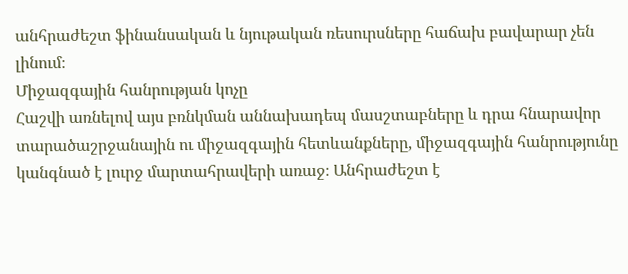անհրաժեշտ ֆինանսական և նյութական ռեսուրսները հաճախ բավարար չեն լինում։
Միջազգային հանրության կոչը
Հաշվի առնելով այս բռնկման աննախադեպ մասշտաբները և դրա հնարավոր տարածաշրջանային ու միջազգային հետևանքները, միջազգային հանրությունը կանգնած է լուրջ մարտահրավերի առաջ։ Անհրաժեշտ է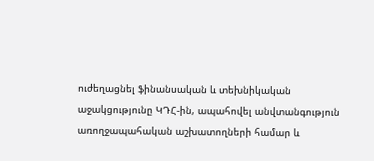ուժեղացնել ֆինանսական և տեխնիկական աջակցությունը ԿԴՀ-ին, ապահովել անվտանգություն առողջապահական աշխատողների համար և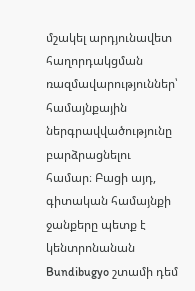մշակել արդյունավետ հաղորդակցման ռազմավարություններ՝ համայնքային ներգրավվածությունը բարձրացնելու համար։ Բացի այդ, գիտական համայնքի ջանքերը պետք է կենտրոնանան Bundibugyo շտամի դեմ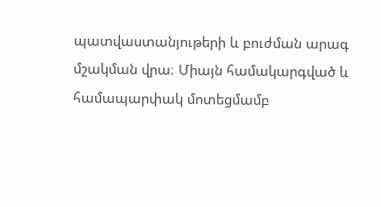պատվաստանյութերի և բուժման արագ մշակման վրա։ Միայն համակարգված և համապարփակ մոտեցմամբ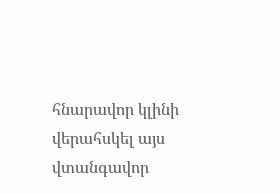հնարավոր կլինի վերահսկել այս վտանգավոր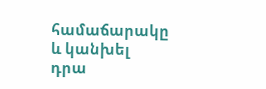համաճարակը և կանխել դրա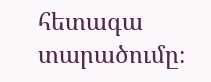հետագա տարածումը։